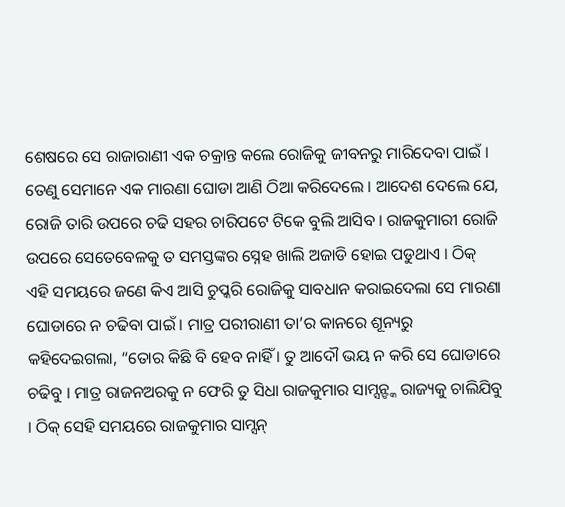ଶେଷରେ ସେ ରାଜାରାଣୀ ଏକ ଚକ୍ରାନ୍ତ କଲେ ରୋଜିକୁ ଜୀବନରୁ ମାରିଦେବା ପାଇଁ । ତେଣୁ ସେମାନେ ଏକ ମାରଣା ଘୋଡା ଆଣି ଠିଆ କରିଦେଲେ । ଆଦେଶ ଦେଲେ ଯେ, ରୋଜି ତାରି ଉପରେ ଚଢି ସହର ଚାରିପଟେ ଟିକେ ବୁଲି ଆସିବ । ରାଜକୁମାରୀ ରୋଜି ଉପରେ ସେତେବେଳକୁ ତ ସମସ୍ତଙ୍କର ସ୍ନେହ ଖାଲି ଅଜାଡି ହୋଇ ପଡୁଥାଏ । ଠିକ୍ ଏହି ସମୟରେ ଜଣେ କିଏ ଆସି ଚୁପ୍କରି ରୋଜିକୁ ସାବଧାନ କରାଇଦେଲା ସେ ମାରଣା ଘୋଡାରେ ନ ଚଢିବା ପାଇଁ । ମାତ୍ର ପରୀରାଣୀ ତା’ର କାନରେ ଶୂନ୍ୟରୁ କହିଦେଇଗଲା, “ତୋର କିଛି ବି ହେବ ନାହିଁ । ତୁ ଆଦୌ ଭୟ ନ କରି ସେ ଘୋଡାରେ ଚଢିବୁ । ମାତ୍ର ରାଜନଅରକୁ ନ ଫେରି ତୁ ସିଧା ରାଜକୁମାର ସାମ୍ସନ୍ଙ୍କ ରାଜ୍ୟକୁ ଚାଲିଯିବୁ । ଠିକ୍ ସେହି ସମୟରେ ରାଜକୁମାର ସାମ୍ସନ୍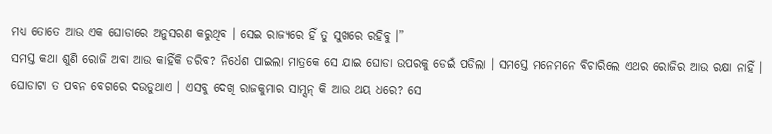ମଧ୍ୟ ତୋତେ ଆଉ ଏକ ଘୋଡାରେ ଅନୁସରଣ କରୁଥିବ । ସେଇ ରାଜ୍ୟରେ ହିଁ ତୁ ସୁଖରେ ରହିବୁ ।”
ସମସ୍ତ କଥା ଶୁଣି ରୋଜି ଅବା ଆଉ କାହିଁକି ଡରିବ? ନିର୍ଧେଶ ପାଇଲା ମାତ୍ରକେ ସେ ଯାଇ ଘୋଡା ଉପରକୁ ଡେଇଁ ପଡିଲା । ସମସ୍ତେ ମନେମନେ ବିଚାରିଲେ ଏଥର ରୋଜିର ଆଉ ରକ୍ଷା ନାହିଁ । ଘୋଡାଟା ତ ପବନ ବେଗରେ ଦଉଡୁଥାଏ । ଏସବୁ ଦେଖି ରାଜକୁମାର ସାମ୍ସନ୍ କି ଆଉ ଥୟ ଧରେ? ସେ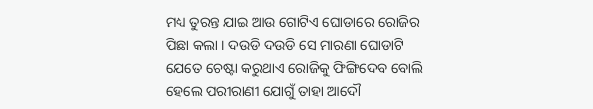ମଧ୍ୟ ତୁରନ୍ତ ଯାଇ ଆଉ ଗୋଟିଏ ଘୋଡାରେ ରୋଜିର ପିଛା କଲା । ଦଉଡି ଦଉଡି ସେ ମାରଣା ଘୋଡାଟି ଯେତେ ଚେଷ୍ଟା କରୁଥାଏ ରୋଜିକୁ ଫିଙ୍ଗିଦେବ ବୋଲି ହେଲେ ପରୀରାଣୀ ଯୋଗୁଁ ତାହା ଆଦୌ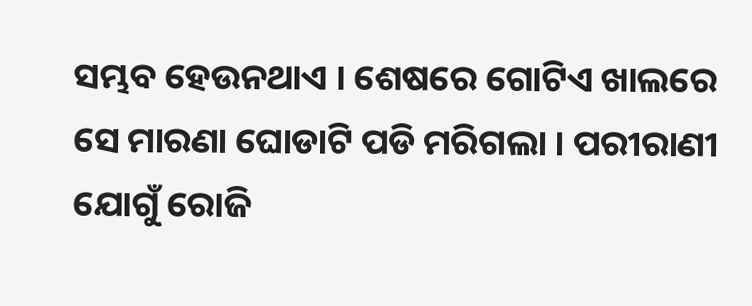ସମ୍ଭବ ହେଉନଥାଏ । ଶେଷରେ ଗୋଟିଏ ଖାଲରେ ସେ ମାରଣା ଘୋଡାଟି ପଡି ମରିଗଲା । ପରୀରାଣୀ ଯୋଗୁଁ ରୋଜି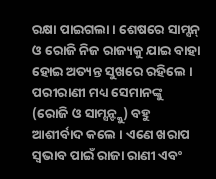ରକ୍ଷା ପାଇଗଲା । ଶେଷରେ ସାମ୍ସନ୍ ଓ ରୋଜି ନିଜ ରାଜ୍ୟକୁ ଯାଇ ବାହା ହୋଇ ଅତ୍ୟନ୍ତ ସୁଖରେ ରହିଲେ ।
ପରୀରାଣୀ ମଧ୍ୟ ସେମାନଙ୍କୁ (ରୋଜି ଓ ସାମ୍ସନ୍ଙ୍କୁ) ବହୁ ଆଶୀର୍ବାଦ କଲେ । ଏଣେ ଖରାପ ସ୍ୱଭାବ ପାଇଁ ରାଜା ରାଣୀ ଏବଂ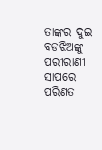ତାଙ୍କର ଦୁଇ ବଡଝିଅଙ୍କୁ ପରୀରାଣୀ ସାପରେ ପରିଣତ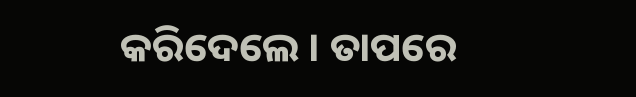କରିଦେଲେ । ତାପରେ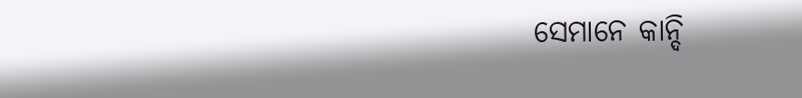ସେମାନେ କାନ୍ଦି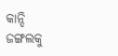କାନ୍ଦି ଜଙ୍ଗଲକୁ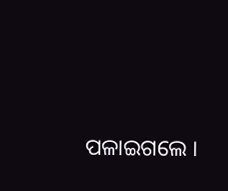ପଳାଇଗଲେ ।